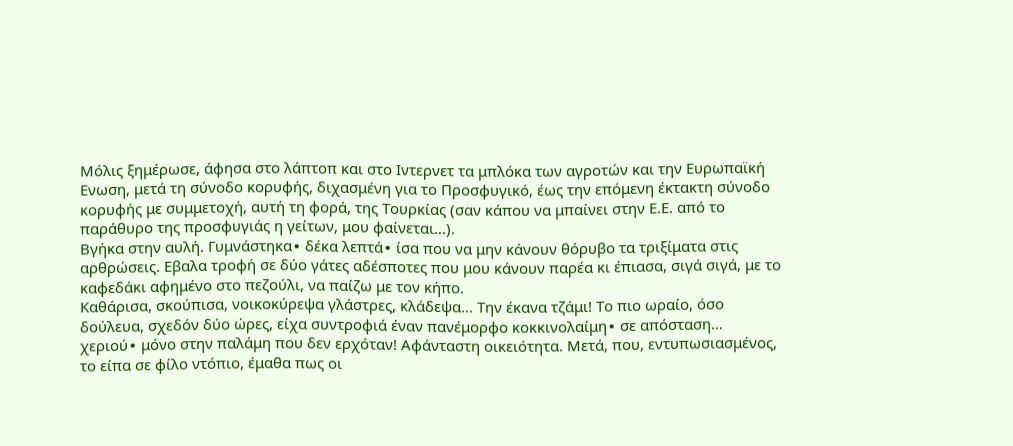Μόλις ξημέρωσε, άφησα στο λάπτοπ και στο Ιντερνετ τα μπλόκα των αγροτών και την Ευρωπαϊκή Ενωση, μετά τη σύνοδο κορυφής, διχασμένη για το Προσφυγικό, έως την επόμενη έκτακτη σύνοδο κορυφής με συμμετοχή, αυτή τη φορά, της Τουρκίας (σαν κάπου να μπαίνει στην Ε.Ε. από το παράθυρο της προσφυγιάς η γείτων, μου φαίνεται…).
Βγήκα στην αυλή. Γυμνάστηκα∙ δέκα λεπτά∙ ίσα που να μην κάνουν θόρυβο τα τριξίματα στις αρθρώσεις. Εβαλα τροφή σε δύο γάτες αδέσποτες που μου κάνουν παρέα κι έπιασα, σιγά σιγά, με το καφεδάκι αφημένο στο πεζούλι, να παίζω με τον κήπο.
Καθάρισα, σκούπισα, νοικοκύρεψα γλάστρες, κλάδεψα… Την έκανα τζάμι! Το πιο ωραίο, όσο δούλευα, σχεδόν δύο ώρες, είχα συντροφιά έναν πανέμορφο κοκκινολαίμη∙ σε απόσταση… χεριού∙ μόνο στην παλάμη που δεν ερχόταν! Αφάνταστη οικειότητα. Μετά, που, εντυπωσιασμένος, το είπα σε φίλο ντόπιο, έμαθα πως οι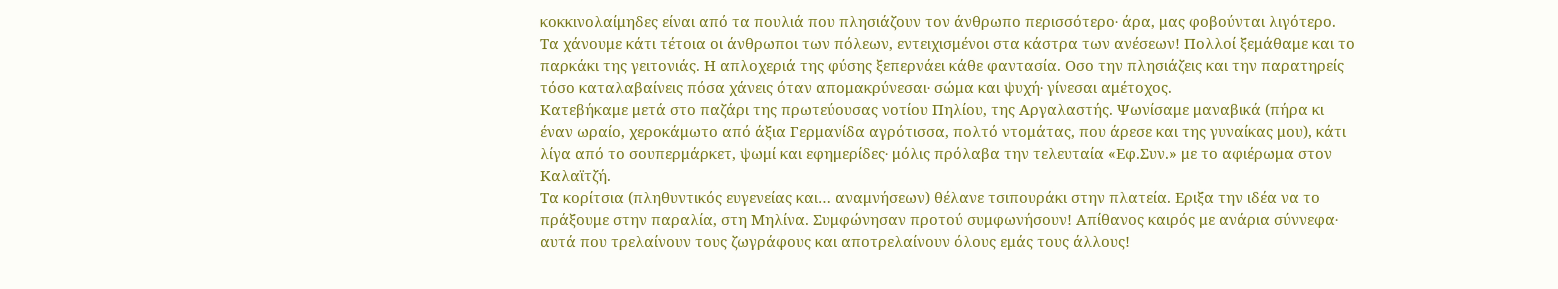κοκκινολαίμηδες είναι από τα πουλιά που πλησιάζουν τον άνθρωπο περισσότερο∙ άρα, μας φοβούνται λιγότερο.
Τα χάνουμε κάτι τέτοια οι άνθρωποι των πόλεων, εντειχισμένοι στα κάστρα των ανέσεων! Πολλοί ξεμάθαμε και το παρκάκι της γειτονιάς. Η απλοχεριά της φύσης ξεπερνάει κάθε φαντασία. Οσο την πλησιάζεις και την παρατηρείς τόσο καταλαβαίνεις πόσα χάνεις όταν απομακρύνεσαι∙ σώμα και ψυχή∙ γίνεσαι αμέτοχος.
Κατεβήκαμε μετά στο παζάρι της πρωτεύουσας νοτίου Πηλίου, της Αργαλαστής. Ψωνίσαμε μαναβικά (πήρα κι έναν ωραίο, χεροκάμωτο από άξια Γερμανίδα αγρότισσα, πολτό ντομάτας, που άρεσε και της γυναίκας μου), κάτι λίγα από το σουπερμάρκετ, ψωμί και εφημερίδες∙ μόλις πρόλαβα την τελευταία «Εφ.Συν.» με το αφιέρωμα στον Καλαϊτζή.
Τα κορίτσια (πληθυντικός ευγενείας και… αναμνήσεων) θέλανε τσιπουράκι στην πλατεία. Εριξα την ιδέα να το πράξουμε στην παραλία, στη Μηλίνα. Συμφώνησαν προτού συμφωνήσουν! Απίθανος καιρός με ανάρια σύννεφα∙ αυτά που τρελαίνουν τους ζωγράφους και αποτρελαίνουν όλους εμάς τους άλλους!